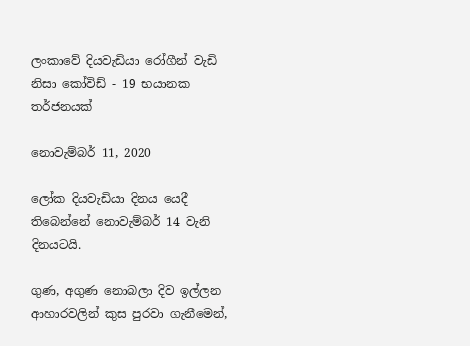ලංකාවේ දියවැඩියා රෝගීන් වැඩි නිසා කෝවිඩ් - 19 භයානක තර්ජනයක්

නොවැම්බර් 11, 2020

ලෝක දියවැඩියා දිනය යෙදී තිබෙන්නේ නොවැම්බර් 14 වැනි දිනයටයි.

ගුණ, අගුණ නොබලා දිව ඉල්ලන ආහාරවලින් කුස පුරවා ගැනීමෙන්,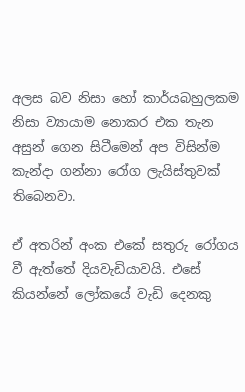අලස බව නිසා හෝ කාර්යබහුලකම නිසා ව්‍යායාම නොකර එක තැන අසුන් ගෙන සිටීමෙන් අප විසින්ම කැන්දා ගන්නා රෝග ලැයිස්තුවක් තිබෙනවා.

ඒ අතරින් අංක එකේ සතුරු රෝගය වී ඇත්තේ දියවැඩියාවයි. එසේ කියන්නේ ලෝකයේ වැඩි දෙනකු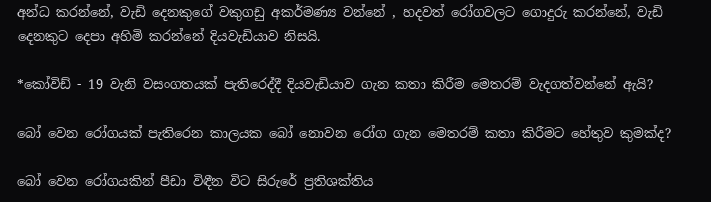අන්ධ කරන්නේ, වැඩි දෙනකුගේ වකුගඩු අකර්මණ්‍ය වන්නේ , හදවත් රෝගවලට ගොදුරු කරන්නේ, වැඩි දෙනකුට දෙපා අහිමි කරන්නේ දියවැඩියාව නිසයි.

*කෝවිඩ් - 19 වැනි වසංගතයක් පැතිරෙද්දී දියවැඩියාව ගැන කතා කිරීම මෙතරම් වැදගත්වන්නේ ඇයි?

බෝ වෙන රෝගයක් පැතිරෙන කාලයක බෝ නොවන රෝග ගැන මෙතරම් කතා කිරීමට හේතුව කුමක්ද?

බෝ වෙන රෝගයකින් පීඩා විඳීන විට සිරුරේ ප්‍රතිශක්තිය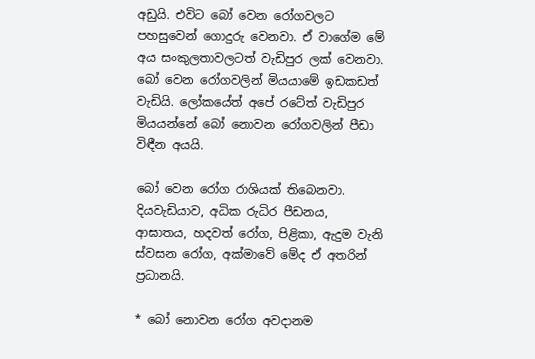අඩුයි. එවිට බෝ වෙන රෝගවලට පහසුවෙන් ගොදුරු වෙනවා. ඒ වාගේම මේ අය සංකුලතාවලටත් වැඩිපුර ලක් වෙනවා. බෝ වෙන රෝගවලින් මියයාමේ ඉඩකඩත් වැඩියි. ලෝකයේත් අපේ රටේත් වැඩිපුර මියයන්නේ බෝ නොවන රෝගවලින් පීඩා විඳීන අයයි.

බෝ වෙන රෝග රාශියක් තිබෙනවා. දියවැඩියාව, අධික රුධිර පීඩනය, ආඝාතය, හදවත් රෝග, පිළිකා, ඇදුම වැනි ස්වසන රෝග, අක්මාවේ මේද ඒ අතරින් ප්‍රධානයි.

* බෝ නොවන රෝග අවදානම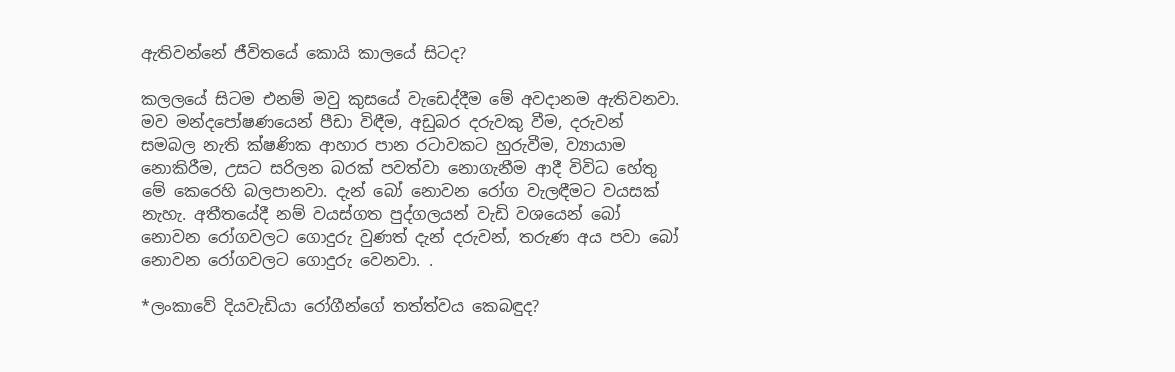ඇතිවන්නේ ජීවිතයේ කොයි කාලයේ සිටද?

කලලයේ සිටම එනම් මවු කුසයේ වැඩෙද්දීම මේ අවදානම ඇතිවනවා. මව මන්දපෝෂණයෙන් පීඩා විඳීම, අඩුබර දරුවකු වීම, දරුවන් සමබල නැති ක්ෂණික ආහාර පාන රටාවකට හුරුවීම, ව්‍යායාම නොකිරීම, උසට සරිලන බරක් පවත්වා නොගැනීම ආදී විවිධ හේතු මේ කෙරෙහි බලපානවා. දැන් බෝ නොවන රෝග වැලඳීමට වයසක් නැහැ. අතීතයේදී නම් වයස්ගත පුද්ගලයන් වැඩි වශයෙන් බෝ නොවන රෝගවලට ගොදුරු වුණත් දැන් දරුවන්, තරුණ අය පවා බෝ නොවන රෝගවලට ගොදුරු වෙනවා. .

*ලංකාවේ දියවැඩියා රෝගීන්ගේ තත්ත්වය කෙබඳුද?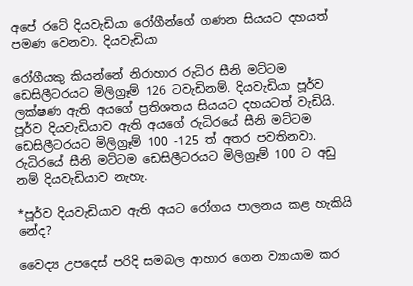අපේ රටේ දියවැඩියා රෝගීන්ගේ ගණන සියයට දහයත් පමණ වෙනවා. දියවැඩියා

රෝගීයකු කියන්නේ නිරාහාර රුධිර සීනි මට්ටම ඩෙසිලීටරයට මිලිග්‍රෑම් 126 ටවැඩිනම්. දියවැඩියා පූර්ව ලක්ෂණ ඇති අයගේ ප්‍රතිශතය සියයට දහයටත් වැඩියි. පූර්ව දියවැඩියාව ඇති අයගේ රුධිරයේ සීනි මට්ටම ඩෙසිලීටරයට මිලිග්‍රෑම් 100 -125 ත් අතර පවතිනවා. රුධිරයේ සීනි මට්ටම ඩෙසිලීටරයට මිලිග්‍රෑම් 100 ට අඩු නම් දියවැඩියාව නැහැ.

*පූර්ව දියවැඩියාව ඇති අයට රෝගය පාලනය කළ හැකියි නේද?

වෛද්‍ය උපදෙස් පරිදි සමබල ආහාර ගෙන ව්‍යායාම කර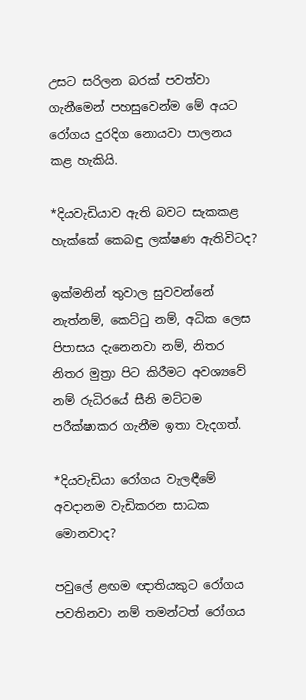උසට සරිලන බරක් පවත්වා ගැනීමෙන් පහසුවෙන්ම මේ අයට රෝගය දුරදිග නොයවා පාලනය කළ හැකියි.

*දියවැඩියාව ඇති බවට සැකකළ හැක්කේ කෙබඳු ලක්ෂණ ඇතිවිටද?

ඉක්මනින් තුවාල සුවවන්නේ නැත්නම්, කෙට්ටු නම්, අධික ලෙස පිපාසය දැනෙනවා නම්, නිතර නිතර මුත්‍රා පිට කිරීමට අවශ්‍යවේ නම් රුධිරයේ සීනි මට්ටම පරීක්ෂාකර ගැනීම ඉතා වැදගත්.

*දියවැඩියා රෝගය වැලඳීමේ අවදානම වැඩිකරන සාධක මොනවාද?

පවුලේ ළඟම ඥාතියකුට රෝගය පවතිනවා නම් තමන්ටත් රෝගය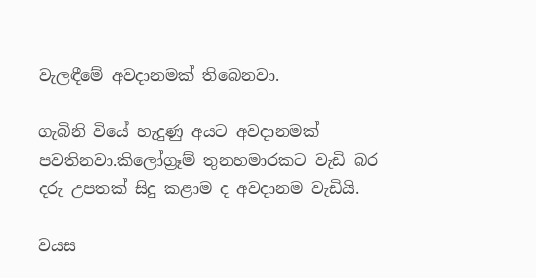වැලඳීමේ අවදානමක් තිබෙනවා.

ගැබිනි වියේ හැදුණු අයට අවදානමක් පවතිනවා.කිලෝග්‍රෑම් තුනහමාරකට වැඩි බර දරු උපතක් සිදු කළාම ද අවදානම වැඩියි.

වයස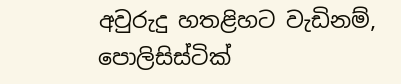අවුරුදු හතළිහට වැඩිනම්, පොලිසිස්ටික්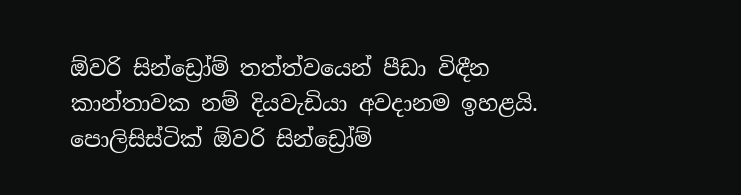ඕවරි සින්ඩ්‍රෝම් තත්ත්වයෙන් පීඩා විඳීන කාන්තාවක නම් දියවැඩියා අවදානම ඉහළයි. පොලිසිස්ටික් ඕවරි සින්ඩ්‍රෝම්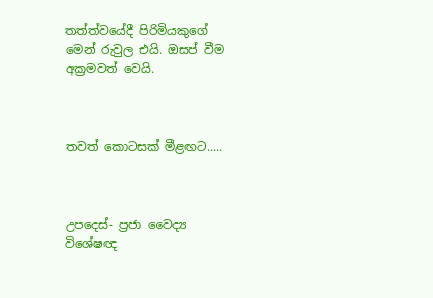තත්ත්වයේදී පිරිමියකුගේ මෙන් රුවුල එයි. ඔසප් වීම අක්‍රමවත් වෙයි.



තවත් කොටසක් මීළඟට.....



උපදෙස්- ප්‍රජා වෛද්‍ය විශේෂඥ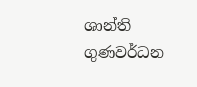ශාන්ති ගුණවර්ධන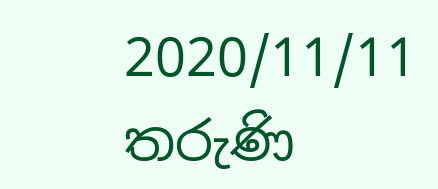2020/11/11 තරුණි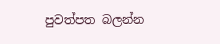පුවත්පත බලන්න